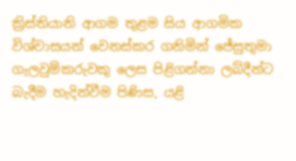ක්‍රිස්තියානි ආගම තුළම සිය ආගමික විශ්වාසයන් වෙනස්කර ගනිමින් ජේසුතුමා ගැලවුම්කරුවකු ලෙස පිළිගන්නා ලබ්දීන්ට බැදීම හැදින්වීම පිණිස, යළි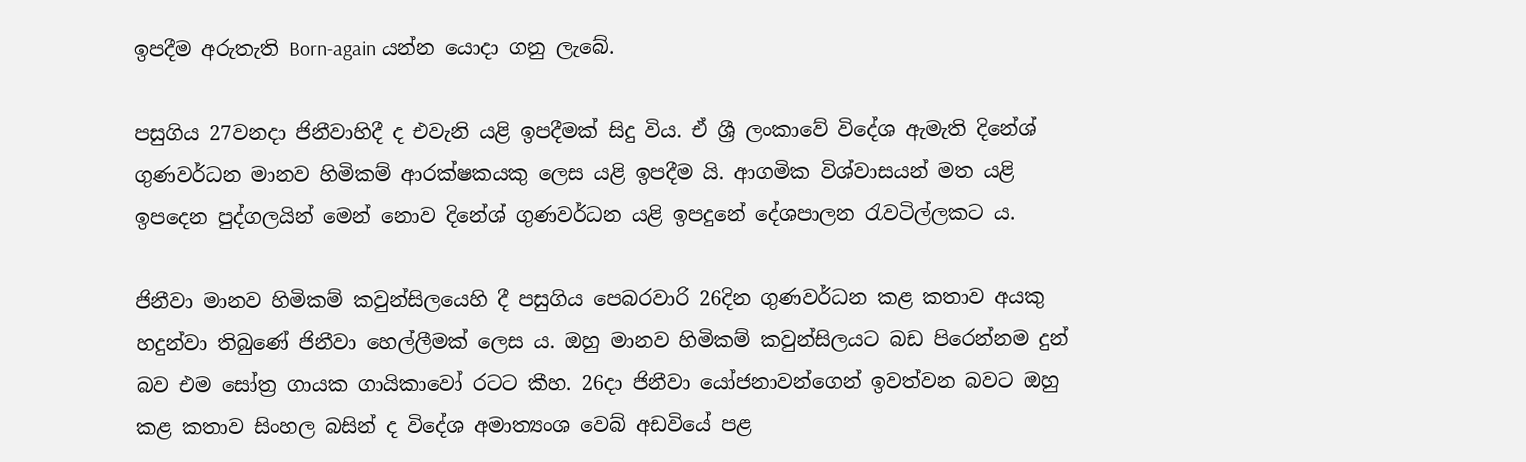ඉපදීම අරුතැති Born-again යන්න යොදා ගනු ලැබේ.

පසුගිය 27වනදා ජිනීවාහිදී ද එවැනි යළි ඉපදීමක් සිදු විය. ඒ ශ්‍රී ලංකාවේ විදේශ ඇමැති දිනේශ් ගුණවර්ධන මානව හිමිකම් ආරක්ෂකයකු ලෙස යළි ඉපදීම යි. ආගමික විශ්වාසයන් මත යළි ඉපදෙන පුද්ගලයින් මෙන් නොව දිනේශ් ගුණවර්ධන යළි ඉපදුනේ දේශපාලන රැවටිල්ලකට ය.

ජිනීවා මානව හිමිකම් කවුන්සිලයෙහි දී පසුගිය පෙබරවාරි 26දින ගුණවර්ධන කළ කතාව අයකු හදුන්වා තිබුණේ ජිනීවා හෙල්ලීමක් ලෙස ය. ඔහු මානව හිමිකම් කවුන්සිලයට බඩ පිරෙන්නම දුන් බව එම සෝත්‍ර ගායක ගායිකාවෝ රටට කීහ. 26දා ජිනීවා යෝජනාවන්ගෙන් ඉවත්වන බවට ඔහු කළ කතාව සිංහල බසින් ද විදේශ අමාත්‍යංශ වෙබ් අඩවියේ පළ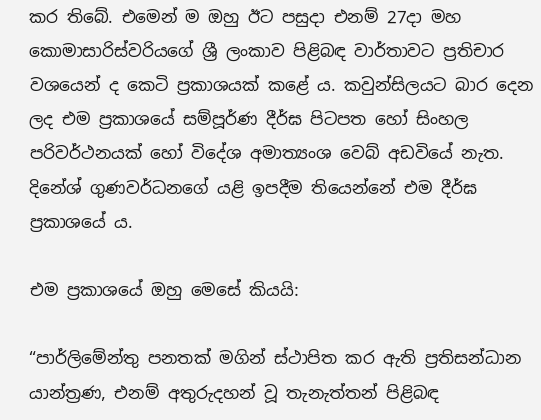කර තිබේ. එමෙන් ම ඔහු ඊට පසුදා එනම් 27දා මහ කොමාසාරිස්වරියගේ ශ්‍රී ලංකාව පිළිබඳ වාර්තාවට ප්‍රතිචාර වශයෙන් ද කෙටි ප්‍රකාශයක් කළේ ය. කවුන්සිලයට බාර දෙන ලද එම ප්‍රකාශයේ සම්පූර්ණ දීර්ඝ පිටපත හෝ සිංහල පරිවර්ථනයක් හෝ විදේශ අමාත්‍යංශ වෙබ් අඩවියේ නැත. දිනේශ් ගුණවර්ධනගේ යළි ඉපදීම තියෙන්නේ එම දීර්ඝ ප්‍රකාශයේ ය.

එම ප්‍රකාශයේ ඔහු මෙසේ කියයි:

“පාර්ලිමේන්තු පනතක් මගින් ස්ථාපිත කර ඇති ප්‍රතිසන්ධාන යාන්ත්‍රණ, එනම් අතුරුදහන් වූ තැනැත්තන් පිළිබඳ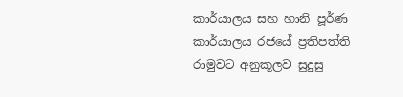කාර්යාලය සහ හානි පූර්ණ කාර්යාලය රජයේ ප්‍රතිපත්ති රාමුවට අනුකූලව සුදුසු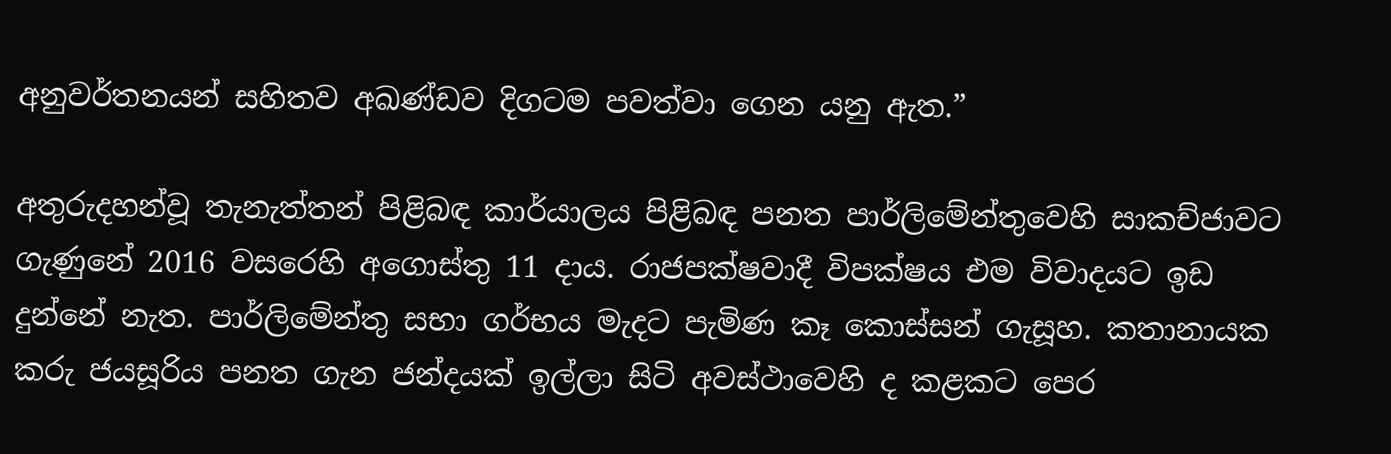අනුවර්තනයන් සහිතව අඛණ්ඩව දිගටම පවත්වා ගෙන යනු ඇත.”

අතුරුදහන්වූ තැනැත්තන් පිළිබඳ කාර්යාලය පිළිබඳ පනත පාර්ලිමේන්තුවෙහි සාකච්ජාවට ගැණුනේ 2016 වසරෙහි අගොස්තු 11 දාය. රාජපක්ෂවාදී විපක්ෂය එම විවාදයට ඉඩ දුන්නේ නැත. පාර්ලිමේන්තු සභා ගර්භය මැදට පැමිණ කෑ කොස්සන් ගැසූහ. කතානායක කරු ජයසූරිය පනත ගැන ජන්දයක් ඉල්ලා සිටි අවස්ථාවෙහි ද කළකට පෙර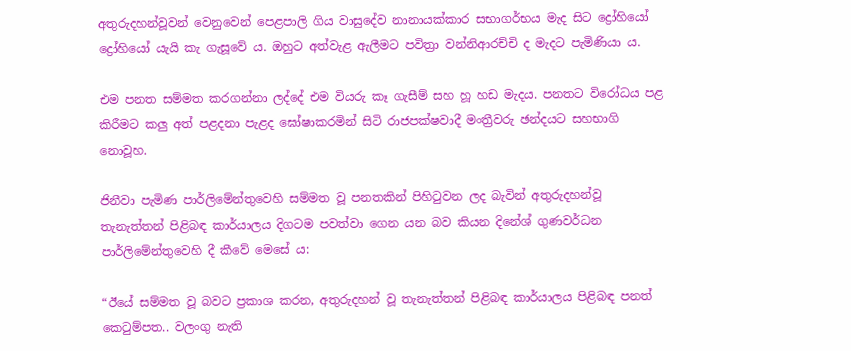අතුරුදහන්වූවන් වෙනුවෙන් පෙළපාලි ගිය වාසුදේව නානායක්කාර සභාගර්භය මැද සිට ද්‍රෝහියෝ ද්‍රෝහියෝ යැයි කැ ගැසූවේ ය. ඔහුට අත්වැළ ඇලීමට පවිත්‍රා වන්නිආරච්චි ද මැදට පැමිණියා ය.

එම පනත සම්මත කරගන්නා ලද්දේ එම වියරු කෑ ගැසීම් සහ හූ හඩ මැදය. පනතට විරෝධය පළ කිරීමට කලු අත් පළදනා පැළද ඝෝෂාකරමින් සිටි රාජපක්ෂවාදී මංත්‍රීවරු ඡන්දයට සහභාගි නොවූහ.

ජිනීවා පැමිණ පාර්ලිමේන්තුවෙහි සම්මත වූ පනතකින් පිහිටුවන ලද බැවින් අතුරුදහන්වූ තැනැත්තන් පිළිබඳ කාර්යාලය දිගටම පවත්වා ගෙන යන බව කියන දිනේශ් ගුණවර්ධන පාර්ලිමේන්තුවෙහි දී කීවේ මෙසේ ය:

“ඊයේ සම්මත වූ බවට ප්‍රකාශ කරන, අතුරුදහන් වූ තැනැත්තන් පිළිබඳ කාර්යාලය පිළිබඳ පනත් කෙටුම්පත.. වලංගු නැති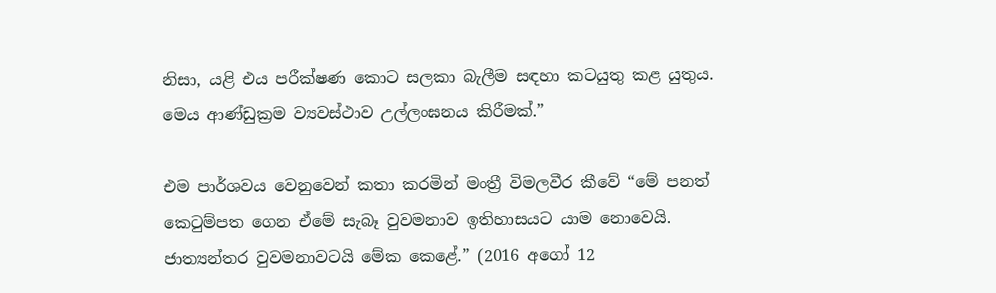නිසා, යළි එය පරීක්ෂණ කොට සලකා බැලීම සඳහා කටයුතු කළ යුතුය. මෙය ආණ්ඩුක්‍රම ව්‍යවස්ථාව උල්ලංඝනය කිරීමක්.”

එම පාර්ශවය වෙනුවෙන් කතා කරමින් මංත්‍රී විමලවීර කීවේ “මේ පනත් කෙටුම්පත ගෙන ඒමේ සැබෑ වුවමනාව ඉතිහාසයට යාම නොවෙයි. ජාත්‍යන්තර වුවමනාවටයි මේක කෙළේ.” (2016 අගෝ 12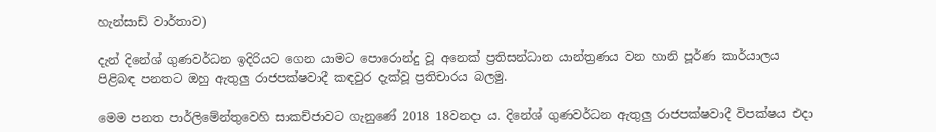හැන්සාඩ් වාර්තාව)

දැන් දිනේශ් ගුණවර්ධන ඉදිරියට ගෙන යාමට පොරොන්දු වූ අනෙක් ප්‍රතිසන්ධාන යාන්ත්‍රණය වන හානි පූර්ණ කාර්යාලය පිළිබඳ පනතට ඔහු ඇතුලු රාජපක්ෂවාදී කඳවුර දැක්වූ ප්‍රතිචාරය බලමු.

මෙම පනත පාර්ලිමේන්තුවෙහි සාකච්ජාවට ගැනුණේ 2018 18වනදා ය. දිනේශ් ගුණවර්ධන ඇතුලු රාජපක්ෂවාදී විපක්ෂය එදා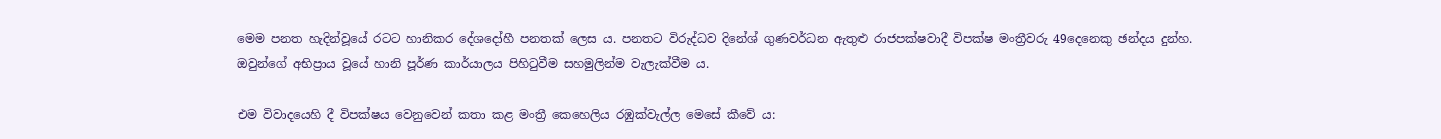මෙම පනත හැදින්වූයේ රටට හානිකර දේශදෝහී පනතක් ලෙස ය. පනතට විරුද්ධව දිනේශ් ගුණවර්ධන ඇතුළු රාජපක්ෂවාදී විපක්ෂ මංත්‍රීවරු 49දෙනෙකු ඡන්දය දුන්හ. ඔවුන්ගේ අභිප්‍රාය වූයේ හානි පූර්ණ කාර්යාලය පිහිටුවීම සහමුලින්ම වැලැක්වීම ය.

එම විවාදයෙහි දී විපක්ෂය වෙනුවෙන් කතා කළ මංත්‍රී කෙහෙලිය රඹුක්වැල්ල මෙසේ කීවේ ය: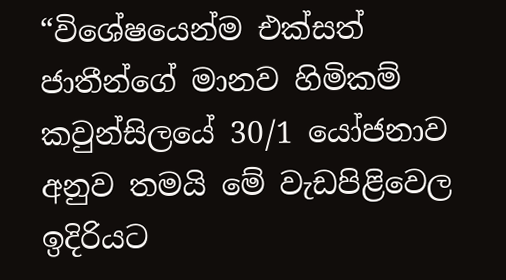“විශේෂයෙන්ම එක්සත් ජාතීන්ගේ මානව හිමිකම් කවුන්සිලයේ 30/1 යෝජනාව අනුව තමයි මේ වැඩපිළිවෙල ඉදිරියට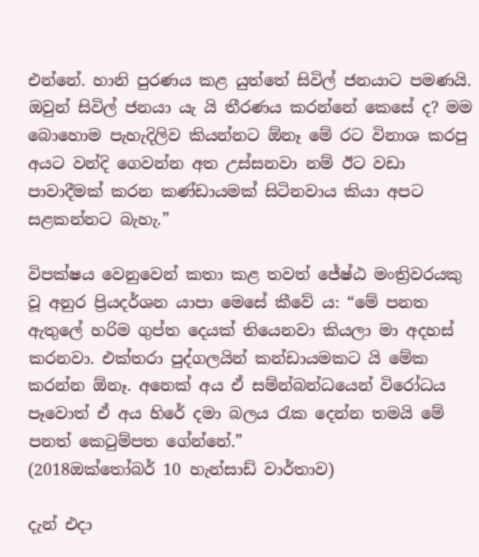එන්නේ. හානි පුරණය කළ යුත්තේ සිවිල් ජනයාට පමණයි. ඔවුන් සිවිල් ජනයා යැ යි තීරණය කරන්නේ කෙසේ ද? මම බොහොම පැහැදිලිව කියන්නට ඕනෑ මේ රට විනාශ කරපු අයට වන්දි ගෙවන්න අත උස්සනවා නම් ඊට වඩා පාවාදීමක් කරන කණ්ඩායමක් සිටිනවාය කියා අපට සළකන්නට බැහැ.”

විපක්ෂය වෙනුවෙන් කතා කළ තවත් ජේෂ්ඨ මංත්‍රිවරයකු වූ අනුර ප්‍රියදර්ශන යාපා මෙසේ කීවේ ය: “මේ පනත ඇතුලේ හරිම ගුප්ත දෙයක් තියෙනවා කියලා මා අදහස් කරනවා. එක්තරා පුද්ගලයින් කන්ඩායමකට යි මේක කරන්න ඕනෑ. අනෙක් අය ඒ සම්න්බන්ධයෙන් විරෝධය පෑවොත් ඒ අය හිරේ දමා බලය රැක දෙන්න තමයි මේ පනත් කෙටුම්පත ගේන්නේ.”
(2018ඔක්තෝබර් 10 හැන්සාඩ් වාර්තාව)

දැන් එදා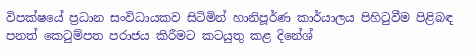විපක්ෂයේ ප්‍රධාන සංවිධායකව සිටිමින් හානිපූර්ණ කාර්යාලය පිහිටුවීම පිළිබඳ පනත් කෙටුම්පත පරාජය කිරීමට කටයුතු කළ දිනේශ්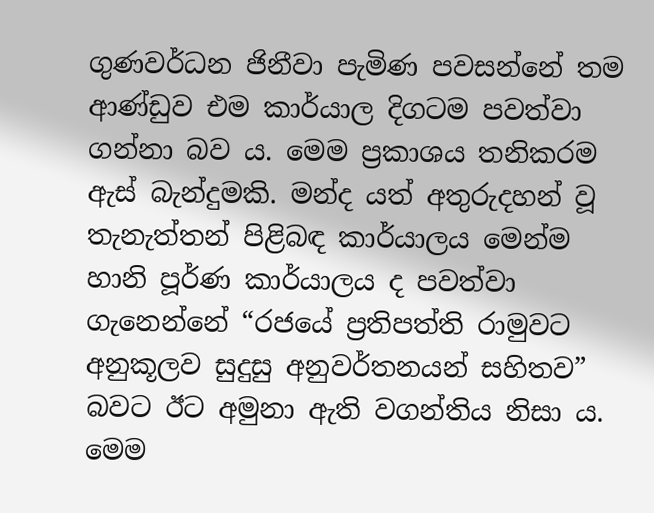ගුණවර්ධන ජිනීවා පැමිණ පවසන්නේ තම ආණ්ඩුව එම කාර්යාල දිගටම පවත්වා ගන්නා බව ය. මෙම ප්‍රකාශය තනිකරම ඇස් බැන්දුමකි. මන්ද යත් අතුරුදහන් වූ තැනැත්තන් පිළිබඳ කාර්යාලය මෙන්ම හානි පූර්ණ කාර්යාලය ද පවත්වා ගැනෙන්නේ “රජයේ ප්‍රතිපත්ති රාමුවට අනුකූලව සුදුසු අනුවර්තනයන් සහිතව” බවට ඊට අමුනා ඇති වගන්තිය නිසා ය. මෙම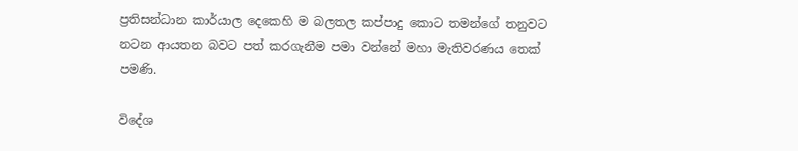ප්‍රතිසන්ධාන කාර්යාල දෙකෙහි ම බලතල කප්පාදු කොට තමන්ගේ තනුවට නටන ආයතන බවට පත් කරගැනීම පමා වන්නේ මහා මැතිවරණය තෙක් පමණි.

විදේශ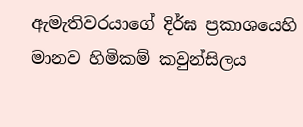ඇමැතිවරයාගේ දිර්ඝ ප්‍රකාශයෙහි මානව හිමිකම් කවුන්සිලය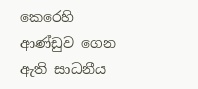කෙරෙහි ආණ්ඩුව ගෙන ඇති සාධනීය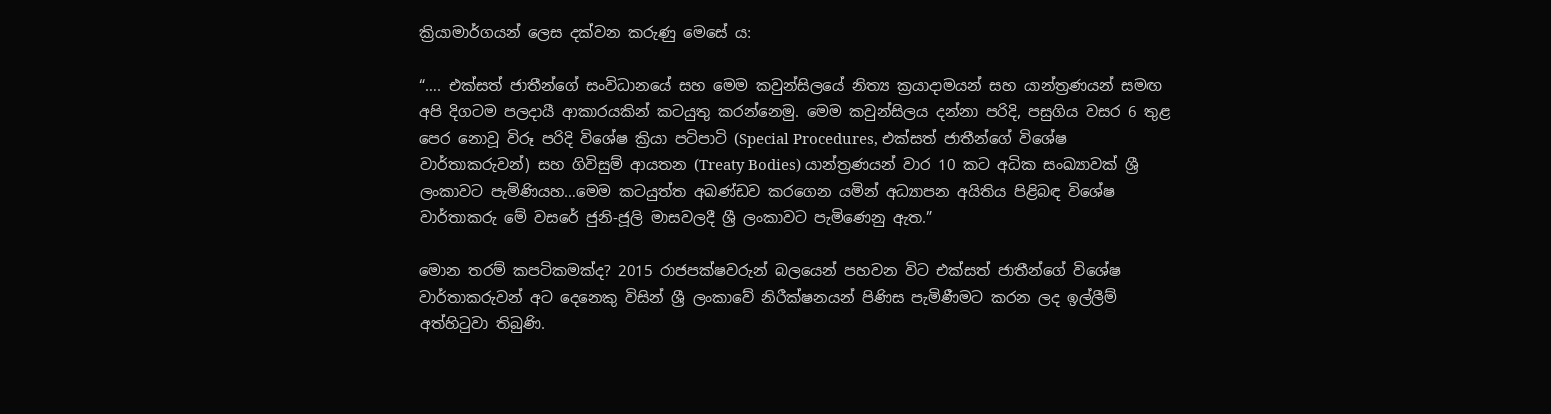ක්‍රියාමාර්ගයන් ලෙස දක්වන කරුණු මෙසේ ය:

“…. එක්සත් ජාතීන්ගේ සංවිධානයේ සහ මෙම කවුන්සිලයේ නිත්‍ය ක්‍රයාදාමයන් සහ යාන්ත්‍රණයන් සමඟ අපි දිගටම පලදායී ආකාරයකින් කටයුතු කරන්නෙමු. මෙම කවුන්සිලය දන්නා පරිදි, පසුගිය වසර 6 තුළ පෙර නොවූ විරූ පරිදි විශේෂ ක්‍රියා පටිපාටි (Special Procedures, එක්සත් ජාතීන්ගේ විශේෂ වාර්තාකරුවන්) සහ ගිවිසුම් ආයතන (Treaty Bodies) යාන්ත්‍රණයන් වාර 10 කට අධික සංඛ්‍යාවක් ශ්‍රී ලංකාවට පැමිණියහ…මෙම කටයුත්ත අඛණ්ඩව කරගෙන යමින් අධ්‍යාපන අයිතිය පිළිබඳ විශේෂ වාර්තාකරු මේ වසරේ ජුනි-ජූලි මාසවලදී ශ්‍රී ලංකාවට පැමිණෙනු ඇත.”

මොන තරම් කපටිකමක්ද? 2015 රාජපක්ෂවරුන් බලයෙන් පහවන විට එක්සත් ජාතීන්ගේ විශේෂ වාර්තාකරුවන් අට දෙනෙකු විසින් ශ්‍රී ලංකාවේ නිරීක්ෂනයන් පිණිස පැමිණීමට කරන ලද ඉල්ලීම් අත්හිටුවා තිබුණි.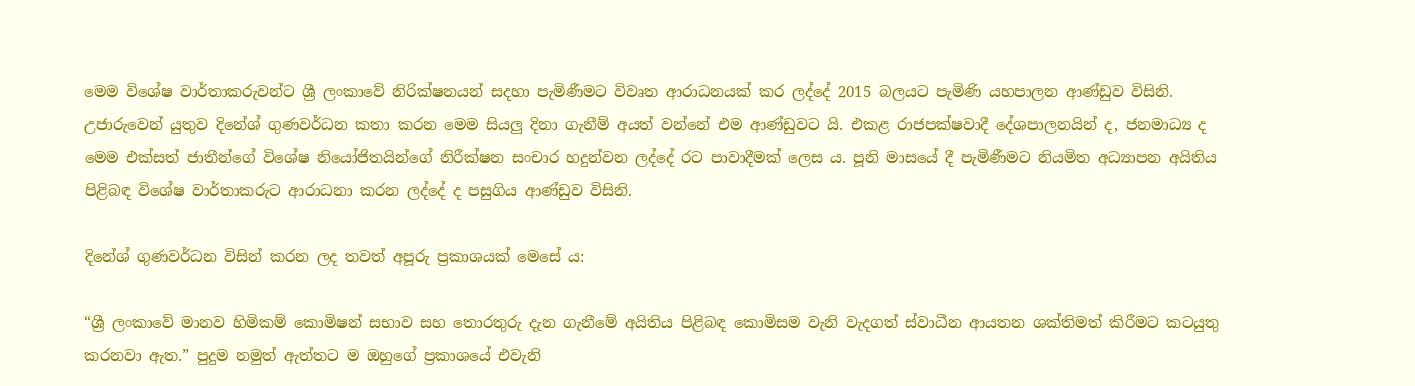මෙම විශේෂ වාර්තාකරුවන්ට ශ්‍රී ලංකාවේ නිරික්ෂනයන් සදහා පැමිණීමට විවෘත ආරාධනයක් කර ලද්දේ 2015 බලයට පැමිණි යහපාලන ආණ්ඩුව විසිනි. උජාරුවෙන් යුතුව දිනේශ් ගුණවර්ධන කතා කරන මෙම සියලු දිනා ගැනීම් අයත් වන්නේ එම ආණ්ඩුවට යි. එකළ රාජපක්ෂවාදී දේශපාලනයින් ද, ජනමාධ්‍ය ද මෙම එක්සත් ජාතීන්ගේ විශේෂ නියෝජිතයින්ගේ නිරීක්ෂන සංචාර හදුන්වන ලද්දේ රට පාවාදීමක් ලෙස ය. පූනි මාසයේ දී පැමිණීමට නියමිත අධ්‍යාපන අයිතිය පිළිබඳ විශේෂ වාර්තාකරුට ආරාධනා කරන ලද්දේ ද පසුගිය ආණ්ඩුව විසිනි.

දිනේශ් ගුණවර්ධන විසින් කරන ලද තවත් අපූරු ප්‍රකාශයක් මෙසේ ය:

“ශ්‍රී ලංකාවේ මානව හිමිකම් කොමිෂන් සභාව සහ තොරතුරු දැන ගැනීමේ අයිතිය පිළිබඳ කොමිසම වැනි වැදගත් ස්වාධීන ආයතන ශක්තිමත් කිරීමට කටයුතු කරනවා ඇත.” පුදුම නමුත් ඇත්තට ම ඔහුගේ ප්‍රකාශයේ එවැනි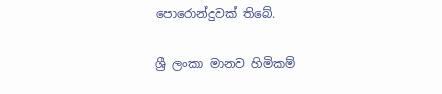පොරොන්දුවක් තිබේ.

ශ්‍රී ලංකා මානව හිමිකම්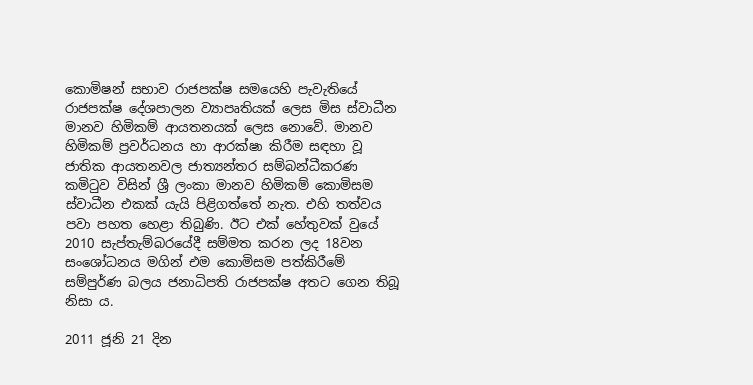කොමිෂන් සභාව රාජපක්ෂ සමයෙහි පැවැතියේ රාජපක්ෂ දේශපාලන ව්‍යාපෘතියක් ලෙස මිස ස්වාධීන මානව හිමිකම් ආයතනයක් ලෙස නොවේ. මානව හිමිකම් ප්‍රවර්ධනය හා ආරක්ෂා කිරීම සඳහා වූ ජාතික ආයතනවල ජාත්‍යන්තර සම්බන්ධීකරණ කමිටුව විසින් ශ්‍රී ලංකා මානව හිමිකම් කොමිසම ස්වාධීන එකක් යැයි පිළිගත්තේ නැත. එහි තත්වය පවා පහත හෙළා තිබුණි. ඊට එක් හේතුවක් වුයේ 2010 සැප්තැම්බරයේදී සම්මත කරන ලද 18වන සංශෝධනය මගින් එම කොමිසම පත්කිරීමේ සම්පුර්ණ බලය ජනාධිපති රාජපක්ෂ අතට ගෙන තිබූ නිසා ය.

2011 ජූනි 21 දින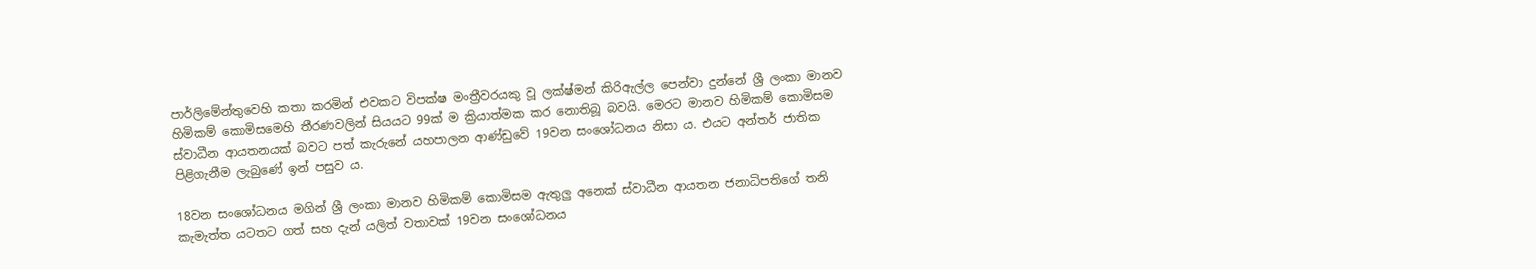පාර්ලිමේන්තුවෙහි කතා කරමින් එවකට විපක්ෂ මංත්‍රීවරයකු වූ ලක්ෂ්මන් කිරිඇල්ල පෙන්වා දුන්නේ ශ්‍රී ලංකා මානව හිමිකම් කොමිසමෙහි තීරණවලින් සියයට 99ක් ම ක්‍රියාත්මක කර නොතිබූ බවයි. මෙරට මානව හිමිකම් කොමිසම ස්වාධීන ආයතනයක් බවට පත් කැරුනේ යහපාලන ආණ්ඩුවේ 19වන සංශෝධනය නිසා ය. එයට අන්තර් ජාතික පිළිගැනීම ලැබුණේ ඉන් පසුව ය.

18වන සංශෝධනය මගින් ශ්‍රී ලංකා මානව හිමිකම් කොමිසම ඇතුලු අනෙක් ස්වාධීන ආයතන ජනාධිපතිගේ තනි කැමැත්ත යටතට ගත් සහ දැන් යලිත් වතාවක් 19වන සංශෝධනය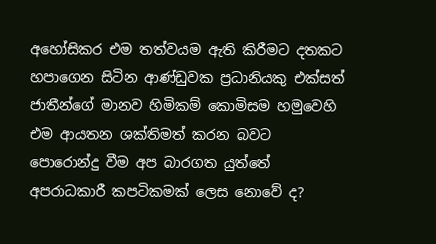අහෝසිකර එම තත්වයම ඇති කිරීමට දතකට හපාගෙන සිටින ආණ්ඩුවක ප්‍රධානියකු එක්සත් ජාතීන්ගේ මානව හිමිකම් කොමිසම හමුවෙහි එම ආයතන ශක්තිමත් කරන බවට පොරොන්දු වීම අප බාරගත යුත්තේ අපරාධකාරී කපටිකමක් ලෙස නොවේ ද?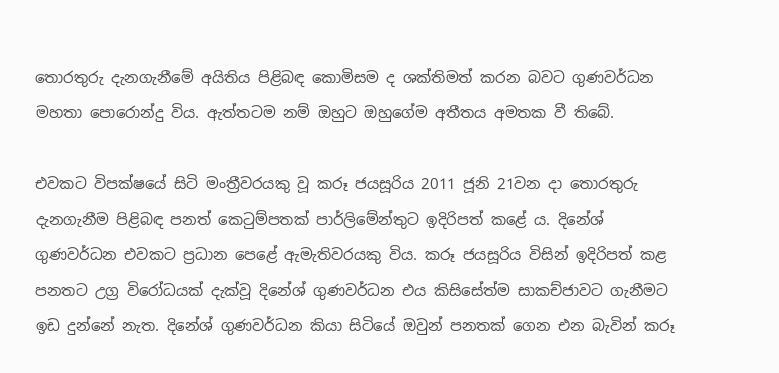තොරතුරු දැනගැනීමේ අයිතිය පිළිබඳ කොමිසම ද ශක්තිමත් කරන බවට ගුණවර්ධන මහතා පොරොන්දු විය. ඇත්තටම නම් ඔහුට ඔහුගේම අතීතය අමතක වී තිබේ.

එවකට විපක්ෂයේ සිටි මංත්‍රීවරයකු වූ කරූ ජයසූරිය 2011 ජූනි 21වන දා තොරතුරු දැනගැනීම පිළිබඳ පනත් කෙටුම්පතක් පාර්ලිමේන්තුට ඉදිරිපත් කළේ ය. දිනේශ් ගුණවර්ධන එවකට ප්‍රධාන පෙළේ ඇමැතිවරයකු විය. කරූ ජයසූරිය විසින් ඉදිරිපත් කළ පනතට උග්‍ර විරෝධයක් දැක්වූ දිනේශ් ගුණවර්ධන එය කිසිසේත්ම සාකච්ජාවට ගැනීමට ඉඩ දුන්නේ නැත. දිනේශ් ගුණවර්ධන කියා සිටියේ ඔවුන් පනතක් ගෙන එන බැවින් කරූ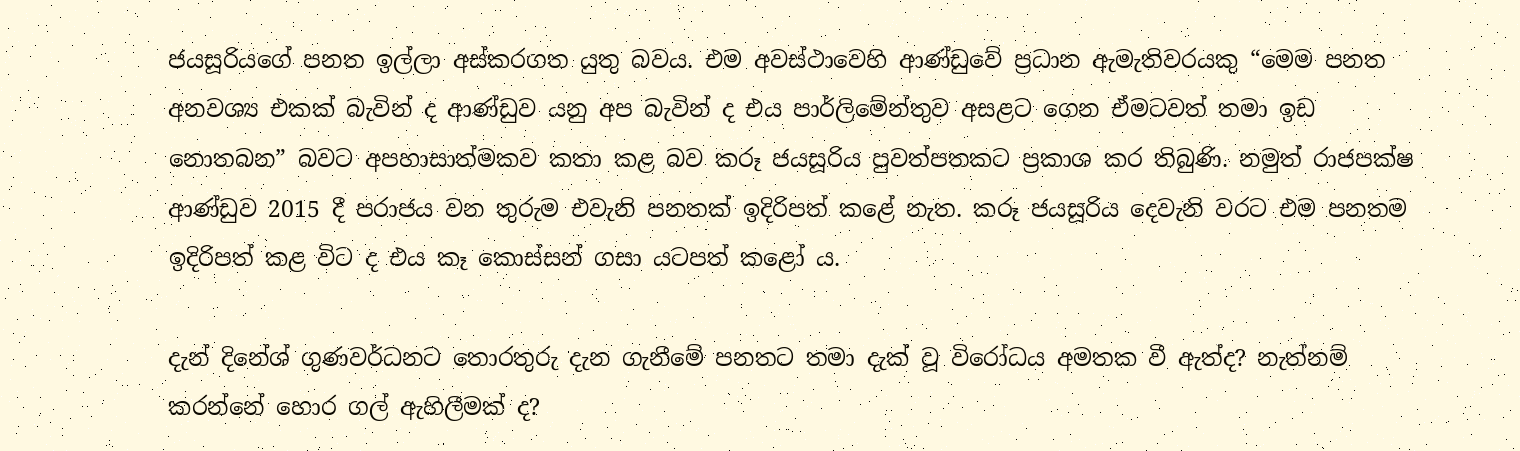ජයසූරියගේ පනත ඉල්ලා අස්කරගත යුතු බවය. එම අවස්ථාවෙහි ආණ්ඩුවේ ප්‍රධාන ඇමැතිවරයකු “මෙම පනත අනවශ්‍ය එකක් බැවින් ද ආණ්ඩුව යනු අප බැවින් ද එය පාර්ලිමේන්තුව අසළට ගෙන ඒමටවත් තමා ඉඩ නොතබන” බවට අපහාසාත්මකව කතා කළ බව කරූ ජයසූරිය පුවත්පතකට ප්‍රකාශ කර තිබුණි. නමුත් රාජපක්ෂ ආණ්ඩුව 2015 දී පරාජය වන තුරුම එවැනි පනතක් ඉදිරිපත් කළේ නැත. කරූ ජයසූරිය දෙවැනි වරට එම පනතම ඉදිරිපත් කළ විට ද එය කෑ කොස්සන් ගසා යටපත් කළෝ ය.

දැන් දිනේශ් ගුණවර්ධනට තොරතුරු දැන ගැනීමේ පනතට තමා දැක් වූ විරෝධය අමතක වී ඇත්ද? නැත්නම් කරන්නේ හොර ගල් ඇහිලීමක් ද?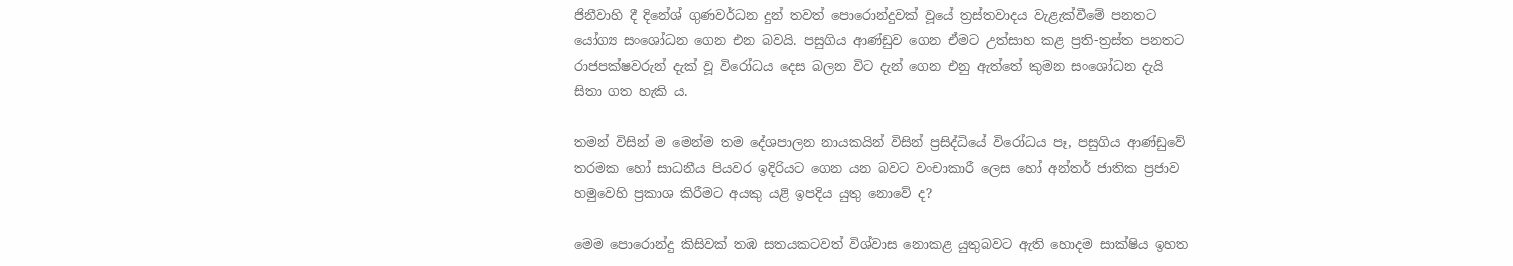ජිනීවාහි දී දිනේශ් ගුණවර්ධන දුන් තවත් පොරොන්දුවක් වූයේ ත්‍රස්තවාදය වැළැක්වීමේ පනතට යෝග්‍ය සංශෝධන ගෙන එන බවයි. පසුගිය ආණ්ඩුව ගෙන ඒමට උත්සාහ කළ ප්‍රති-ත්‍රස්ත පනතට රාජපක්ෂවරුන් දැක් වූ විරෝධය දෙස බලන විට දැන් ගෙන එනු ඇත්තේ කුමන සංශෝධන දැයි සිතා ගත හැකි ය.

තමන් විසින් ම මෙන්ම තම දේශපාලන නායකයින් විසින් ප්‍රසිද්ධියේ විරෝධය පෑ, පසුගිය ආණ්ඩුවේ තරමක හෝ සාධනීය පියවර ඉදිරියට ගෙන යන බවට වංචාකාරී ලෙස හෝ අන්තර් ජාතික ප්‍රජාව හමුවෙහි ප්‍රකාශ කිරීමට අයකු යළි ඉපදිය යුතු නොවේ ද?

මෙම පොරොන්දු කිසිවක් තඹ සතයකටවත් විශ්වාස නොකළ යුතුබවට ඇති හොදම සාක්ෂිය ඉහත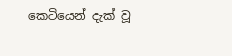කෙටියෙන් දැක් වූ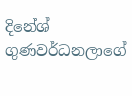දිනේශ් ගුණවර්ධනලාගේ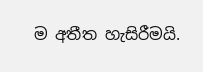ම අතීත හැසිරීමයි.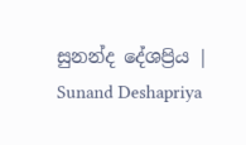සුනන්ද දේශප්‍රිය | Sunand Deshapriya